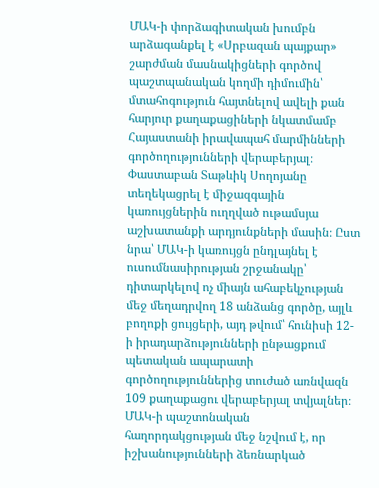ՄԱԿ-ի փորձագիտական խումբն արձագանքել է «Սրբազան պայքար» շարժման մասնակիցների գործով պաշտպանական կողմի դիմումին՝ մտահոգություն հայտնելով ավելի քան հարյուր քաղաքացիների նկատմամբ Հայաստանի իրավապահ մարմինների գործողությունների վերաբերյալ։
Փաստաբան Տաթևիկ Սողոյանը տեղեկացրել է միջազգային կառույցներին ուղղված ութամսյա աշխատանքի արդյունքների մասին։ Ըստ նրա՝ ՄԱԿ-ի կառույցն ընդլայնել է ուսումնասիրության շրջանակը՝ դիտարկելով ոչ միայն ահաբեկչության մեջ մեղադրվող 18 անձանց գործը, այլև բողոքի ցույցերի, այդ թվում՝ հունիսի 12-ի իրադարձությունների ընթացքում պետական ապարատի գործողություններից տուժած առնվազն 109 քաղաքացու վերաբերյալ տվյալներ։
ՄԱԿ-ի պաշտոնական հաղորդակցության մեջ նշվում է, որ իշխանությունների ձեռնարկած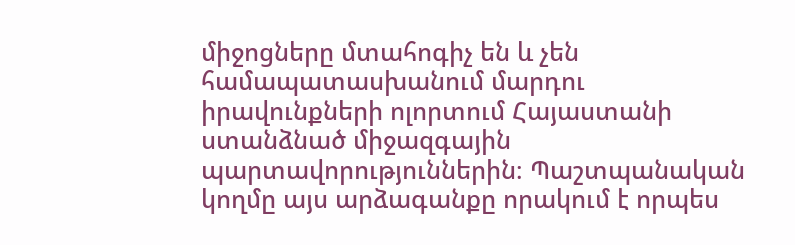միջոցները մտահոգիչ են և չեն համապատասխանում մարդու իրավունքների ոլորտում Հայաստանի ստանձնած միջազգային պարտավորություններին։ Պաշտպանական կողմը այս արձագանքը որակում է որպես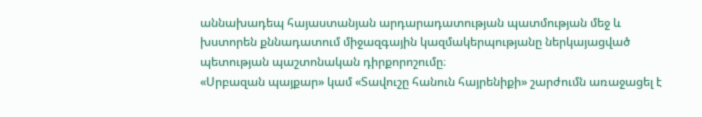աննախադեպ հայաստանյան արդարադատության պատմության մեջ և խստորեն քննադատում միջազգային կազմակերպությանը ներկայացված պետության պաշտոնական դիրքորոշումը։
«Սրբազան պայքար» կամ «Տավուշը հանուն հայրենիքի» շարժումն առաջացել է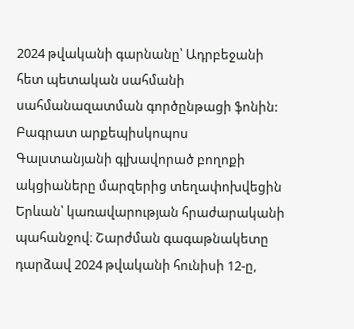2024 թվականի գարնանը՝ Ադրբեջանի հետ պետական սահմանի սահմանազատման գործընթացի ֆոնին: Բագրատ արքեպիսկոպոս Գալստանյանի գլխավորած բողոքի ակցիաները մարզերից տեղափոխվեցին Երևան՝ կառավարության հրաժարականի պահանջով։ Շարժման գագաթնակետը դարձավ 2024 թվականի հունիսի 12-ը,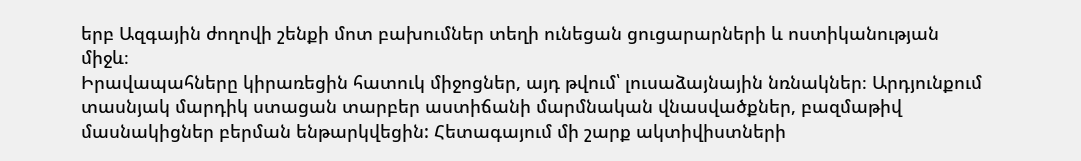երբ Ազգային ժողովի շենքի մոտ բախումներ տեղի ունեցան ցուցարարների և ոստիկանության միջև։
Իրավապահները կիրառեցին հատուկ միջոցներ, այդ թվում՝ լուսաձայնային նռնակներ։ Արդյունքում տասնյակ մարդիկ ստացան տարբեր աստիճանի մարմնական վնասվածքներ, բազմաթիվ մասնակիցներ բերման ենթարկվեցին: Հետագայում մի շարք ակտիվիստների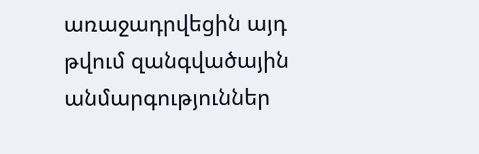առաջադրվեցին այդ թվում զանգվածային անմարգություններ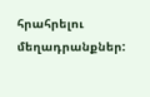հրահրելու մեղադրանքներ: